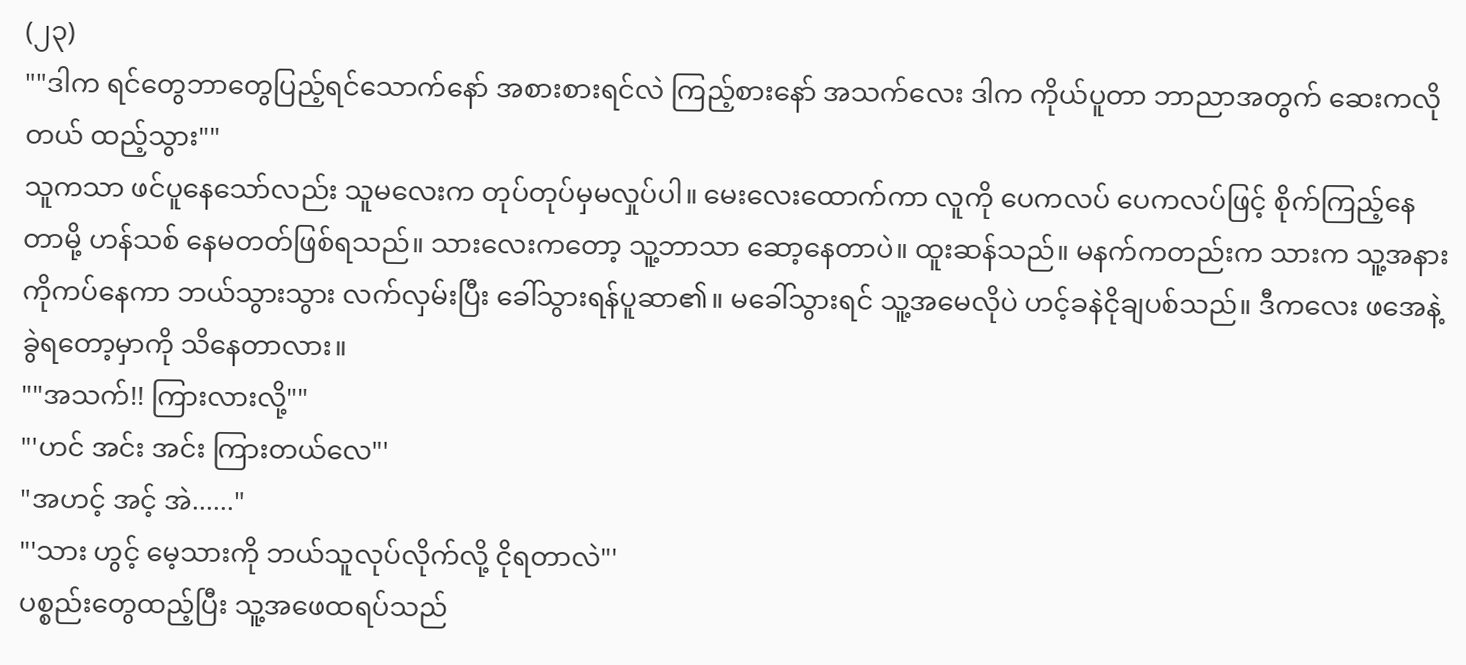(၂၃)
""ဒါက ရင်တွေဘာတွေပြည့်ရင်သောက်နော် အစားစားရင်လဲ ကြည့်စားနော် အသက်လေး ဒါက ကိုယ်ပူတာ ဘာညာအတွက် ဆေးကလိုတယ် ထည့်သွား""
သူကသာ ဖင်ပူနေသော်လည်း သူမလေးက တုပ်တုပ်မှမလှုပ်ပါ။ မေးလေးထောက်ကာ လူကို ပေကလပ် ပေကလပ်ဖြင့် စိုက်ကြည့်နေတာမို့ ဟန်သစ် နေမတတ်ဖြစ်ရသည်။ သားလေးကတော့ သူ့ဘာသာ ဆော့နေတာပဲ။ ထူးဆန်သည်။ မနက်ကတည်းက သားက သူ့အနားကိုကပ်နေကာ ဘယ်သွားသွား လက်လှမ်းပြီး ခေါ်သွားရန်ပူဆာ၏။ မခေါ်သွားရင် သူ့အမေလိုပဲ ဟင့်ခနဲငိုချပစ်သည်။ ဒီကလေး ဖအေနဲ့ ခွဲရတော့မှာကို သိနေတာလား။
""အသက်!! ကြားလားလို့""
"'ဟင် အင်း အင်း ကြားတယ်လေ"'
"အဟင့် အင့် အဲ......"
"'သား ဟွင့် မေ့သားကို ဘယ်သူလုပ်လိုက်လို့ ငိုရတာလဲ"'
ပစ္စည်းတွေထည့်ပြီး သူ့အဖေထရပ်သည်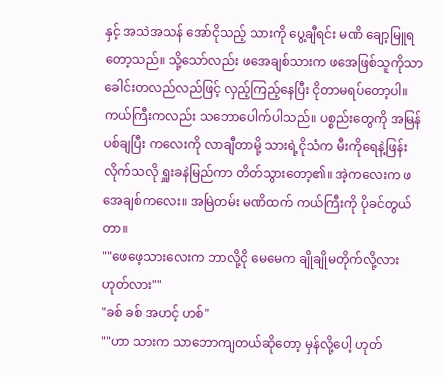နှင့် အသဲအသန် အော်ငိုသည့် သားကို ပွေ့ချီရင်း မဏိ ချော့မြူရတော့သည်။ သို့သော်လည်း ဖအေချစ်သားက ဖအေဖြစ်သူကိုသာ ခေါင်းတလည်လည်ဖြင့် လှည့်ကြည့်နေပြီး ငိုတာမရပ်တော့ပါ။ ကယ်ကြီးကလည်း သဘောပေါက်ပါသည်။ ပစ္စည်းတွေကို အမြန်ပစ်ချပြီး ကလေးကို လာချီတာမို့ သားရဲ့ငိုသံက မီးကိုရေနဲ့ဖြန်းလိုက်သလို ရှူးခနဲမြည်ကာ တိတ်သွားတော့၏။ အဲ့ကလေးက ဖအေချစ်ကလေး။ အမြဲတမ်း မဏိထက် ကယ်ကြီးကို ပိုခင်တွယ်တာ။
""ဖေဖေ့သားလေးက ဘာလို့ငို မေမေက ချိုချိုမတိုက်လို့လား ဟုတ်လား""
"ခစ် ခစ် အဟင့် ဟစ်"
""ဟာ သားက သာဘောကျတယ်ဆိုတော့ မှန်လို့ပေါ့ ဟုတ်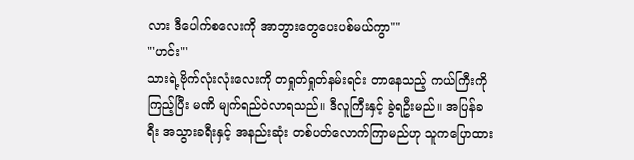လား ဒီပေါက်စလေးကို အာဘွားတွေပေးပစ်မယ်ကွာ""
"'ဟင်း"'
သားရဲ့ဗိုက်လုံးလုံးလေးကို တရှုတ်ရှုတ်နမ်းရင်း တာနေသည့် ကယ်ကြီးကိုကြည့်ပြီး မဏိ မျက်ရည်ဝဲလာရသည်။ ဒီလူကြီးနှင့် ခွဲရဦးမည်။ အပြန်ခရီး အသွားခရီးနှင့် အနည်းဆုံး တစ်ပတ်လောက်ကြာမည်ဟု သူကပြောထား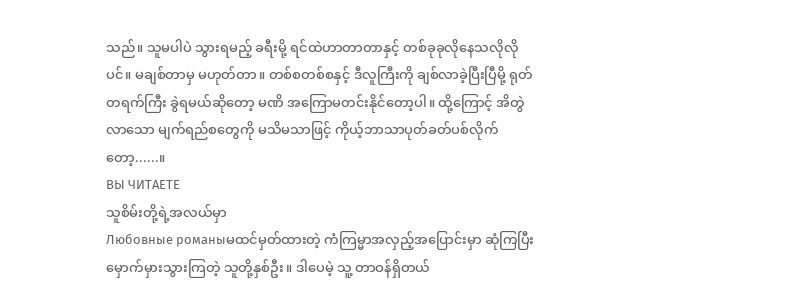သည်။ သူမပါပဲ သွားရမည့် ခရီးမို့ ရင်ထဲဟာတာတာနှင့် တစ်ခုခုလိုနေသလိုလိုပင်။ မချစ်တာမှ မဟုတ်တာ။ တစ်စတစ်စနှင့် ဒီလူကြီးကို ချစ်လာခဲ့ပြီးပြီမို့ ရုတ်တရက်ကြီး ခွဲရမယ်ဆိုတော့ မဏိ အကြောမတင်းနိုင်တော့ပါ။ ထို့ကြောင့် အိတွဲလာသော မျက်ရည်စတွေကို မသိမသာဖြင့် ကိုယ့်ဘာသာပုတ်ခတ်ပစ်လိုက်တော့......။
ВЫ ЧИТАЕТЕ
သူစိမ်းတို့ရဲ့အလယ်မှာ
Любовные романыမထင်မှတ်ထားတဲ့ ကံကြမ္မာအလှည့်အပြောင်းမှာ ဆုံကြပြီး မှောက်မှားသွားကြတဲ့ သူတို့နှစ်ဦး။ ဒါပေမဲ့ သူ့ တာဝန်ရှိတယ်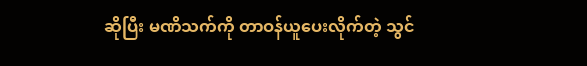ဆိုပြီး မဏိသက်ကို တာဝန်ယူပေးလိုက်တဲ့ သွင်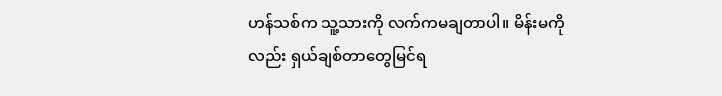ဟန်သစ်က သူ့သားကို လက်ကမချတာပါ။ မိန်းမကိုလည်း ရှယ်ချစ်တာတွေမြင်ရ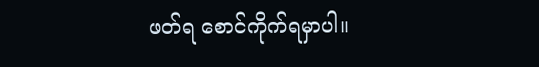ဖတ်ရ စောင်ကိုက်ရမှာပါ။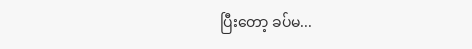ပြီးတော့ ခပ်မ...